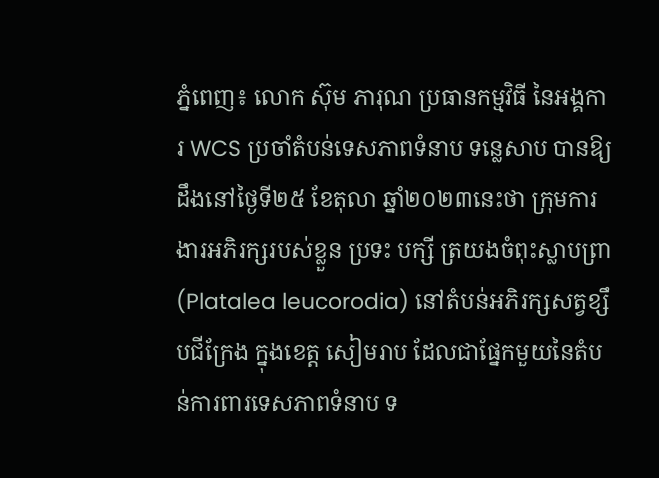ភ្នំពេញ៖ លោក ស៊ុម ភារុណ ប្រធានកម្មវិធី នៃអង្គការ WCS ប្រចាំតំបន់ទេសភាពទំនាប ទន្លេសាប បានឱ្យដឹងនៅថ្ងៃទី២៥ ខែតុលា ឆ្នាំ២០២៣នេះថា ក្រុមការងារអភិរក្សរបស់ខ្លួន ប្រទះ បក្សី ត្រយងចំពុះស្លាបព្រា (Platalea leucorodia) នៅតំបន់អភិរក្សសត្វខ្សឹបជីក្រែង ក្នុងខេត្ត សៀមរាប ដែលជាផ្នែកមួយនៃតំបន់ការពារទេសភាពទំនាប ទ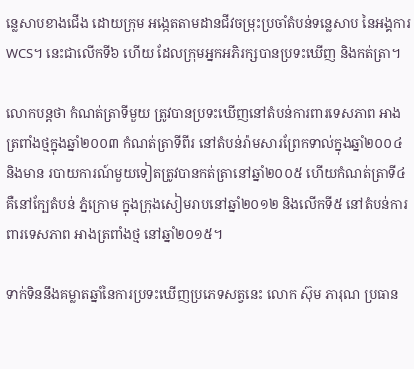ន្លេសាបខាងជើង ដោយក្រុម អង្កេតតាមដានជីវចម្រុះប្រចាំតំបន់ទន្លេសាប នៃអង្គការ WCS។ នេះជាលើកទី៦ ហើយ ដែលក្រុមអ្នកអភិរក្សបានប្រទះឃើញ និងកត់ត្រា។

លោកបន្តថា កំណត់ត្រាទីមួយ ត្រូវបានប្រទះឃើញនៅតំបន់ការពារទេសភាព អាង ត្រពាំងថ្មក្នុងឆ្នាំ២០០៣ កំណត់ត្រាទីពីរ នៅតំបន់រ៉ាមសារព្រែកទាល់ក្នុងឆ្នាំ២០០៤ និងមាន របាយការណ៍មួយទៀតត្រូវបានកត់ត្រានៅឆ្នាំ២០០៥ ហើយកំណត់ត្រាទី៤ គឺនៅក្បែតំបន់ ភ្នំក្រោម ក្នុងក្រុងសៀមរាបនៅឆ្នាំ២០១២ និងលើកទី៥ នៅតំបន់ការពារទេសភាព អាងត្រពាំងថ្ម នៅឆ្នាំ២០១៥។

ទាក់ទិននឹងគម្លាតឆ្នាំនៃការប្រទះឃើញប្រភេទសត្វនេះ លោក ស៊ុម ភារុណ ប្រធាន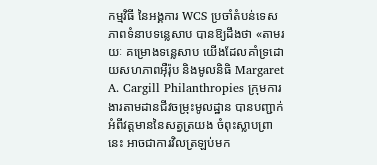កម្មវិធី នៃអង្គការ WCS ប្រចាំតំបន់ទេសភាពទំនាបទន្លេសាប បានឱ្យដឹងថា «តាមរយៈ គម្រោងទន្លេសាប យើងដែលគាំទ្រដោយសហភាពអ៊ឺរ៉ុប និងមូលនិធិ Margaret A. Cargill Philanthropies ក្រុមការងារតាមដានជីវចម្រុះមូលដ្ឋាន បានបញ្ជាក់អំពីវត្តមាននៃសត្វត្រយង ចំពុះស្លាបព្រានេះ អាចជាការវិលត្រឡប់មក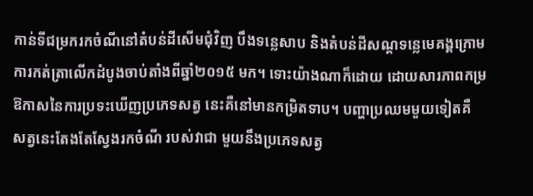កាន់ទីជម្រករកចំណីនៅតំបន់ដីសើមជុំវិញ បឹងទន្លេសាប និងតំបន់ដីសណ្ដទន្លេមេគង្គក្រោម ការកត់ត្រាលើកដំបូងចាប់តាំងពីឆ្នាំ២០១៥ មក។ ទោះយ៉ាងណាក៏ដោយ ដោយសារភាពកម្រ ឱកាសនៃការប្រទះឃើញប្រភេទសត្វ នេះគឺនៅមានកម្រិតទាប។ បញ្ហាប្រឈមមួយទៀតគឺ សត្វនេះតែងតែស្វែងរកចំណី របស់វាជា មួយនឹងប្រភេទសត្វ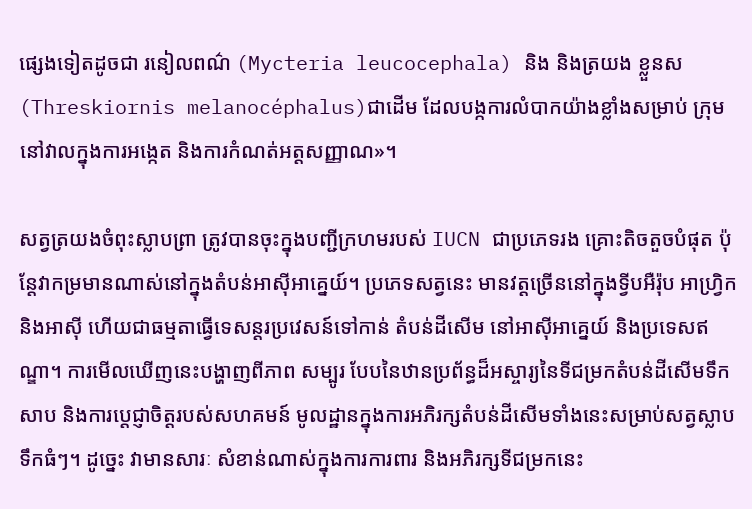ផ្សេងទៀតដូចជា រនៀលពណ៌ (Mycteria leucocephala) និង និងត្រយង ខ្លួនស (Threskiornis melanocéphalus)ជាដើម ដែលបង្កការលំបាកយ៉ាងខ្លាំងសម្រាប់ ក្រុម នៅវាលក្នុងការអង្កេត និងការកំណត់អត្តសញ្ញាណ»។

សត្វត្រយងចំពុះស្លាបព្រា ត្រូវបានចុះក្នុងបញ្ជីក្រហមរបស់ IUCN ជាប្រភេទរង គ្រោះតិចតួចបំផុត ប៉ុន្តែវាកម្រមានណាស់នៅក្នុងតំបន់អាស៊ីអាគ្នេយ៍។ ប្រភេទសត្វនេះ មានវត្តច្រើននៅក្នុងទ្វីបអឺរ៉ុប អាហ្រ្វិក និងអាស៊ី ហើយជាធម្មតាធ្វើទេសន្តរប្រវេសន៍ទៅកាន់ តំបន់ដីសើម នៅអាស៊ីអាគ្នេយ៍ និងប្រទេសឥណ្ឌា។ ការមើលឃើញនេះបង្ហាញពីភាព សម្បូរ បែបនៃឋានប្រព័ន្ធដ៏អស្ចារ្យនៃទីជម្រកតំបន់ដីសើមទឹកសាប និងការប្តេជ្ញាចិត្តរបស់សហគមន៍ មូលដ្ឋានក្នុងការអភិរក្សតំបន់ដីសើមទាំងនេះសម្រាប់សត្វស្លាបទឹកធំៗ។ ដូច្នេះ វាមានសារៈ សំខាន់ណាស់ក្នុងការការពារ និងអភិរក្សទីជម្រកនេះ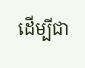ដើម្បីជា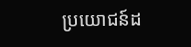ប្រយោជន៍ដ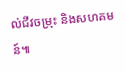ល់ជីវចម្រុះ និងសហគមន៍៕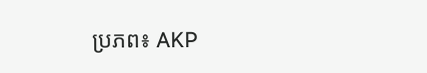ប្រភព៖ AKP